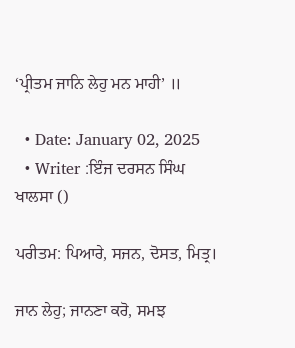‘ਪ੍ਰੀਤਮ ਜਾਨਿ ਲੇਹੁ ਮਨ ਮਾਹੀ’ ॥

  • Date: January 02, 2025
  • Writer :ਇੰਜ ਦਰਸਨ ਸਿੰਘ ਖਾਲਸਾ ()

ਪਰੀਤਮ: ਪਿਆਰੇ, ਸਜਨ, ਦੋਸਤ, ਮਿਤ੍ਰ।

ਜਾਨ ਲੇਹੁ; ਜਾਨਣਾ ਕਰੋ, ਸਮਝ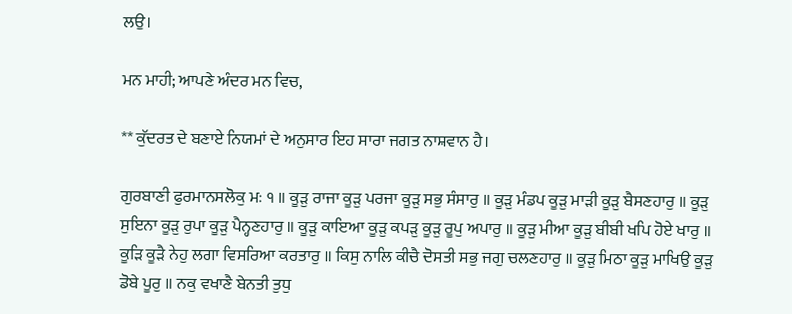ਲਉ।

ਮਨ ਮਾਹੀ; ਆਪਣੇ ਅੰਦਰ ਮਨ ਵਿਚ,

** ਕੁੱਦਰਤ ਦੇ ਬਣਾਏ ਨਿਯਮਾਂ ਦੇ ਅਨੁਸਾਰ ਇਹ ਸਾਰਾ ਜਗਤ ਨਾਸ਼ਵਾਨ ਹੈ।

ਗੁਰਬਾਣੀ ਫੁਰਮਾਨਸਲੋਕੁ ਮਃ ੧ ॥ ਕੂੜੁ ਰਾਜਾ ਕੂੜੁ ਪਰਜਾ ਕੂੜੁ ਸਭੁ ਸੰਸਾਰੁ ॥ ਕੂੜੁ ਮੰਡਪ ਕੂੜੁ ਮਾੜੀ ਕੂੜੁ ਬੈਸਣਹਾਰੁ ॥ ਕੂੜੁ ਸੁਇਨਾ ਕੂੜੁ ਰੁਪਾ ਕੂੜੁ ਪੈਨ੍ਹਣਹਾਰੁ ॥ ਕੂੜੁ ਕਾਇਆ ਕੂੜੁ ਕਪੜੁ ਕੂੜੁ ਰੂਪੁ ਅਪਾਰੁ ॥ ਕੂੜੁ ਮੀਆ ਕੂੜੁ ਬੀਬੀ ਖਪਿ ਹੋਏ ਖਾਰੁ ॥ ਕੂੜਿ ਕੂੜੈ ਨੇਹੁ ਲਗਾ ਵਿਸਰਿਆ ਕਰਤਾਰੁ ॥ ਕਿਸੁ ਨਾਲਿ ਕੀਚੈ ਦੋਸਤੀ ਸਭੁ ਜਗੁ ਚਲਣਹਾਰੁ ॥ ਕੂੜੁ ਮਿਠਾ ਕੂੜੁ ਮਾਖਿਉ ਕੂੜੁ ਡੋਬੇ ਪੂਰੁ ॥ ਨਕੁ ਵਖਾਣੈ ਬੇਨਤੀ ਤੁਧੁ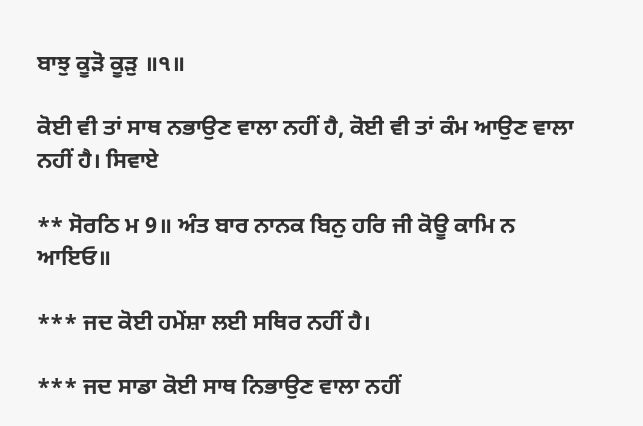ਬਾਝੁ ਕੂੜੋ ਕੂੜੁ ॥੧॥

ਕੋਈ ਵੀ ਤਾਂ ਸਾਥ ਨਭਾਉਣ ਵਾਲਾ ਨਹੀਂ ਹੈ, ਕੋਈ ਵੀ ਤਾਂ ਕੰਮ ਆਉਣ ਵਾਲਾ ਨਹੀਂ ਹੈ। ਸਿਵਾਏ

** ਸੋਰਠਿ ਮ 9॥ ਅੰਤ ਬਾਰ ਨਾਨਕ ਬਿਨੁ ਹਰਿ ਜੀ ਕੋਊ ਕਾਮਿ ਨ ਆਇਓ॥

*** ਜਦ ਕੋਈ ਹਮੇਂਸ਼ਾ ਲਈ ਸਥਿਰ ਨਹੀਂ ਹੈ।

*** ਜਦ ਸਾਡਾ ਕੋਈ ਸਾਥ ਨਿਭਾਉਣ ਵਾਲਾ ਨਹੀਂ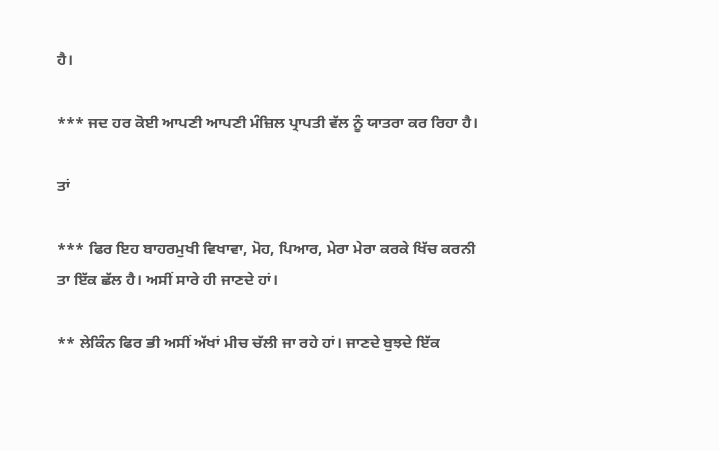ਹੈ।

*** ਜਦ ਹਰ ਕੋਈ ਆਪਣੀ ਆਪਣੀ ਮੰਜ਼ਿਲ ਪ੍ਰਾਪਤੀ ਵੱਲ ਨੂੰ ਯਾਤਰਾ ਕਰ ਰਿਹਾ ਹੈ।

ਤਾਂ

*** ਫਿਰ ਇਹ ਬਾਹਰਮੁਖੀ ਵਿਖਾਵਾ, ਮੋਹ, ਪਿਆਰ, ਮੇਰਾ ਮੇਰਾ ਕਰਕੇ ਖਿੱਚ ਕਰਨੀ ਤਾ ਇੱਕ ਛੱਲ ਹੈ। ਅਸੀਂ ਸਾਰੇ ਹੀ ਜਾਣਦੇ ਹਾਂ।

** ਲੇਕਿੰਨ ਫਿਰ ਭੀ ਅਸੀਂ ਅੱਖਾਂ ਮੀਚ ਚੱਲੀ ਜਾ ਰਹੇ ਹਾਂ। ਜਾਣਦੇ ਬੁਝਦੇ ਇੱਕ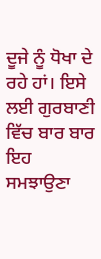ਦੂਜੇ ਨੂੰ ਧੋਖਾ ਦੇ ਰਹੇ ਹਾਂ। ਇਸੇ ਲਈ ਗੁਰਬਾਣੀ ਵਿੱਚ ਬਾਰ ਬਾਰ ਇਹ ਸਮਝਾਉਣਾ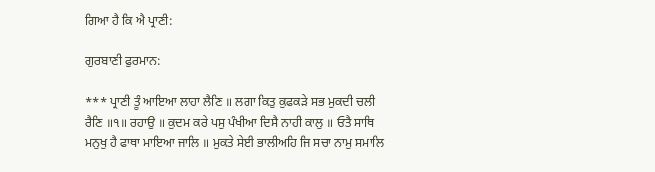ਗਿਆ ਹੈ ਕਿ ਐ ਪ੍ਰਾਣੀ:

ਗੁਰਬਾਣੀ ਫੁਰਮਾਨ:

*** ਪ੍ਰਾਣੀ ਤੂੰ ਆਇਆ ਲਾਹਾ ਲੈਣਿ ॥ ਲਗਾ ਕਿਤੁ ਕੁਫਕੜੇ ਸਭ ਮੁਕਦੀ ਚਲੀ ਰੈਣਿ ॥੧॥ ਰਹਾਉ ॥ ਕੁਦਮ ਕਰੇ ਪਸੁ ਪੰਖੀਆ ਦਿਸੈ ਨਾਹੀ ਕਾਲੁ ॥ ਓਤੈ ਸਾਥਿ ਮਨੁਖੁ ਹੈ ਫਾਥਾ ਮਾਇਆ ਜਾਲਿ ॥ ਮੁਕਤੇ ਸੇਈ ਭਾਲੀਅਹਿ ਜਿ ਸਚਾ ਨਾਮੁ ਸਮਾਲਿ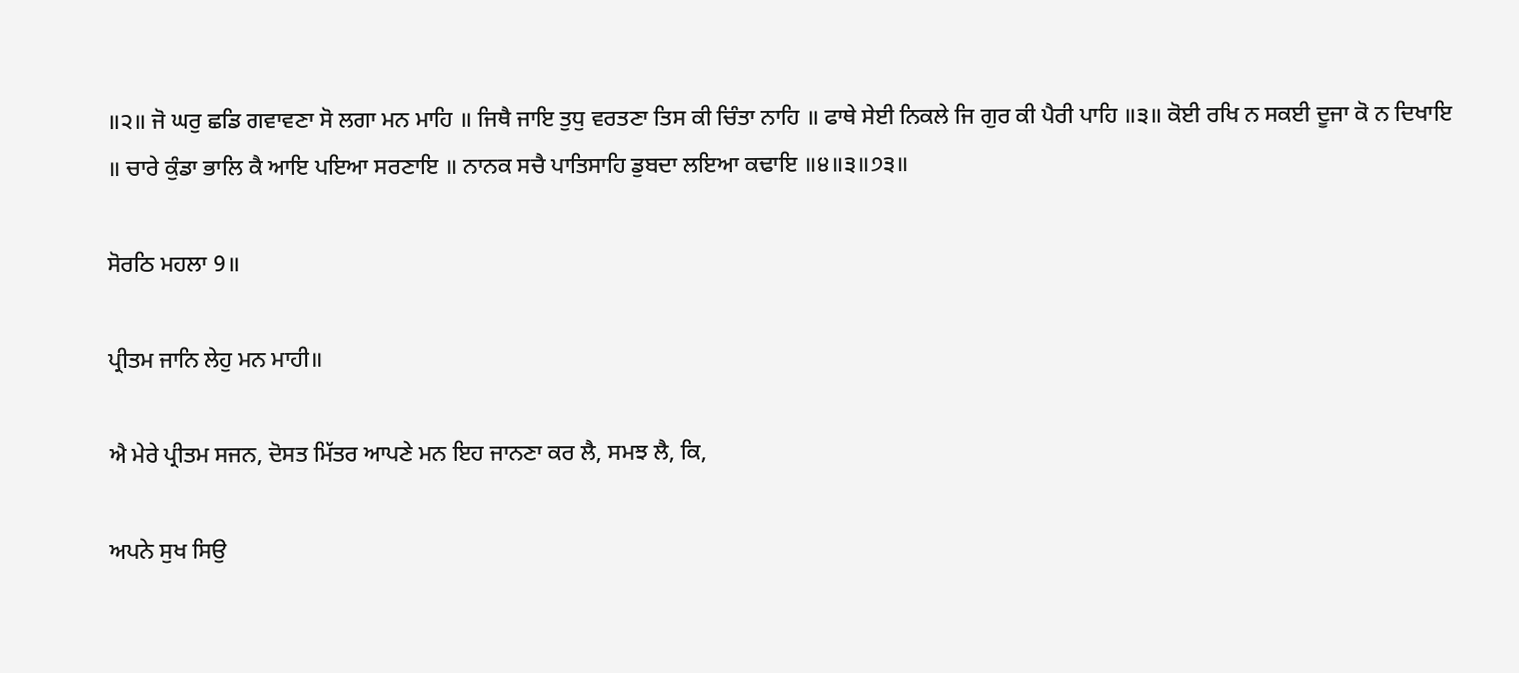॥੨॥ ਜੋ ਘਰੁ ਛਡਿ ਗਵਾਵਣਾ ਸੋ ਲਗਾ ਮਨ ਮਾਹਿ ॥ ਜਿਥੈ ਜਾਇ ਤੁਧੁ ਵਰਤਣਾ ਤਿਸ ਕੀ ਚਿੰਤਾ ਨਾਹਿ ॥ ਫਾਥੇ ਸੇਈ ਨਿਕਲੇ ਜਿ ਗੁਰ ਕੀ ਪੈਰੀ ਪਾਹਿ ॥੩॥ ਕੋਈ ਰਖਿ ਨ ਸਕਈ ਦੂਜਾ ਕੋ ਨ ਦਿਖਾਇ ॥ ਚਾਰੇ ਕੁੰਡਾ ਭਾਲਿ ਕੈ ਆਇ ਪਇਆ ਸਰਣਾਇ ॥ ਨਾਨਕ ਸਚੈ ਪਾਤਿਸਾਹਿ ਡੁਬਦਾ ਲਇਆ ਕਢਾਇ ॥੪॥੩॥੭੩॥

ਸੋਰਠਿ ਮਹਲਾ 9॥

ਪ੍ਰੀਤਮ ਜਾਨਿ ਲੇਹੁ ਮਨ ਮਾਹੀ॥

ਐ ਮੇਰੇ ਪ੍ਰੀਤਮ ਸਜਨ, ਦੋਸਤ ਮਿੱਤਰ ਆਪਣੇ ਮਨ ਇਹ ਜਾਨਣਾ ਕਰ ਲੈ, ਸਮਝ ਲੈ, ਕਿ,

ਅਪਨੇ ਸੁਖ ਸਿਉ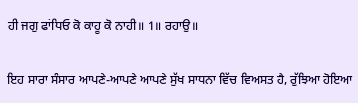ਹੀ ਜਗੁ ਫਾਂਧਿਓ ਕੋ ਕਾਹੂ ਕੋ ਨਾਹੀ॥ 1॥ ਰਹਾਉ॥

ਇਹ ਸਾਰਾ ਸੰਸਾਰ ਆਪਣੇ-ਆਪਣੇ ਆਪਣੇ ਸੁੱਖ ਸਾਧਨਾ ਵਿੱਚ ਵਿਅਸਤ ਹੈ, ਰੁੱਝਿਆ ਹੋਇਆ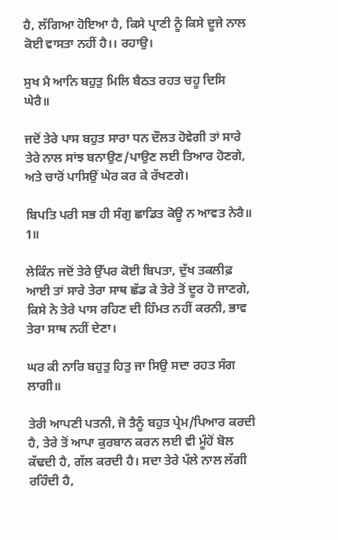ਹੈ, ਲੱਗਿਆ ਹੋਇਆ ਹੈ, ਕਿਸੇ ਪ੍ਰਾਣੀ ਨੂੰ ਕਿਸੇ ਦੂਜੇ ਨਾਲ ਕੋਈ ਵਾਸਤਾ ਨਹੀਂ ਹੈ।। ਰਹਾਉ।

ਸੁਖ ਮੈ ਆਨਿ ਬਹੁਤੁ ਮਿਲਿ ਬੈਠਤ ਰਹਤ ਚਹੂ ਦਿਸਿ ਘੇਰੈ॥

ਜਦੋਂ ਤੇਰੇ ਪਾਸ ਬਹੁਤ ਸਾਰਾ ਧਨ ਦੌਲਤ ਹੋਵੇਗੀ ਤਾਂ ਸਾਰੇ ਤੇਰੇ ਨਾਲ ਸਾਂਝ ਬਨਾਉਣ/ਪਾਉਣ ਲਈ ਤਿਆਰ ਹੋਣਗੇ, ਅਤੇ ਚਾਰੋਂ ਪਾਸਿਉਂ ਘੇਰ ਕਰ ਕੇ ਰੱਖਣਗੇ।

ਬਿਪਤਿ ਪਰੀ ਸਭ ਹੀ ਸੰਗੁ ਛਾਡਿਤ ਕੋਊ ਨ ਆਵਤ ਨੇਰੈ॥ 1॥

ਲੇਕਿੰਨ ਜਦੋਂ ਤੇਰੇ ਉੱਪਰ ਕੋਈ ਬਿਪਤਾ, ਦੁੱਖ ਤਕਲੀਫ਼ ਆਈ ਤਾਂ ਸਾਰੇ ਤੇਰਾ ਸਾਥ ਛੱਡ ਕੇ ਤੇਰੇ ਤੋਂ ਦੂਰ ਹੋ ਜਾਣਗੇ, ਕਿਸੇ ਨੇ ਤੇਰੇ ਪਾਸ ਰਹਿਣ ਦੀ ਹਿੰਮਤ ਨਹੀਂ ਕਰਨੀ, ਭਾਵ ਤੇਰਾ ਸਾਥ ਨਹੀਂ ਦੇਣਾ।

ਘਰ ਕੀ ਨਾਰਿ ਬਹੁਤੁ ਹਿਤੁ ਜਾ ਸਿਉ ਸਦਾ ਰਹਤ ਸੰਗ ਲਾਗੀ॥

ਤੇਰੀ ਆਪਣੀ ਪਤਨੀ, ਜੋ ਤੈਨੂੰ ਬਹੁਤ ਪ੍ਰੇਮ/ਪਿਆਰ ਕਰਦੀ ਹੈ, ਤੇਰੇ ਤੋਂ ਆਪਾ ਕੁਰਬਾਨ ਕਰਨ ਲਈ ਵੀ ਮੂੰਹੋਂ ਬੋਲ ਕੱਢਦੀ ਹੈ, ਗੱਲ ਕਰਦੀ ਹੈ। ਸਦਾ ਤੇਰੇ ਪੱਲੇ ਨਾਲ ਲੱਗੀ ਰਹਿੰਦੀ ਹੈ,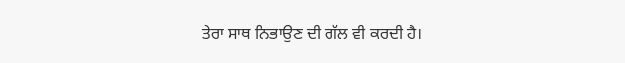ਤੇਰਾ ਸਾਥ ਨਿਭਾਉਣ ਦੀ ਗੱਲ ਵੀ ਕਰਦੀ ਹੈ।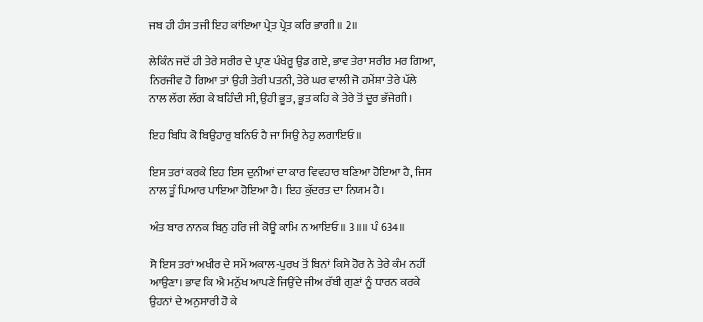ਜਬ ਹੀ ਹੰਸ ਤਜੀ ਇਹ ਕਾਂਇਆ ਪ੍ਰੇਤ ਪ੍ਰੇਤ ਕਰਿ ਭਾਗੀ॥ 2॥

ਲੇਕਿੰਨ ਜਦੋਂ ਹੀ ਤੇਰੇ ਸਰੀਰ ਦੇ ਪ੍ਰਾਣ ਪੰਖੇਰੂ ਉਡ ਗਏ, ਭਾਵ ਤੇਰਾ ਸਰੀਰ ਮਰ ਗਿਆ, ਨਿਰਜੀਵ ਹੋ ਗਿਆ ਤਾਂ ਉਹੀ ਤੇਰੀ ਪਤਨੀ, ਤੇਰੇ ਘਰ ਵਾਲੀ ਜੋ ਹਮੇਂਸ਼ਾ ਤੇਰੇ ਪੱਲੇ ਨਾਲ ਲੱਗ ਲੱਗ ਕੇ ਬਹਿੰਦੀ ਸੀ, ਉਹੀ ਭੂਤ, ਭੂਤ ਕਹਿ ਕੇ ਤੇਰੇ ਤੋਂ ਦੂਰ ਭੱਜੇਗੀ।

ਇਹ ਬਿਧਿ ਕੋ ਬਿਉਹਾਰੁ ਬਨਿਓ ਹੈ ਜਾ ਸਿਉ ਨੇਹੁ ਲਗਾਇਓ॥

ਇਸ ਤਰਾਂ ਕਰਕੇ ਇਹ ਇਸ ਦੁਨੀਆਂ ਦਾ ਕਾਰ ਵਿਵਹਾਰ ਬਣਿਆ ਹੋਇਆ ਹੈ, ਜਿਸ ਨਾਲ ਤੂੰ ਪਿਆਰ ਪਾਇਆ ਹੋਇਆ ਹੈ। ਇਹ ਕੁੱਦਰਤ ਦਾ ਨਿਯਮ ਹੈ।

ਅੰਤ ਬਾਰ ਨਾਨਕ ਬਿਨੁ ਹਰਿ ਜੀ ਕੋਊ ਕਾਮਿ ਨ ਆਇਓ॥ 3॥॥ ਪੰ 634॥

ਸੋ ਇਸ ਤਰਾਂ ਅਖੀਰ ਦੇ ਸਮੇਂ ਅਕਾਲ-ਪੁਰਖ ਤੋਂ ਬਿਨਾਂ ਕਿਸੇ ਹੋਰ ਨੇ ਤੇਰੇ ਕੰਮ ਨਹੀਂ ਆਉਣਾ। ਭਾਵ ਕਿ ਐ ਮਨੁੱਖ ਆਪਣੇ ਜਿਉਂਦੇ ਜੀਅ ਰੱਬੀ ਗੁਣਾਂ ਨੂੰ ਧਾਰਨ ਕਰਕੇ ਉਹਨਾਂ ਦੇ ਅਨੁਸਾਰੀ ਹੋ ਕੇ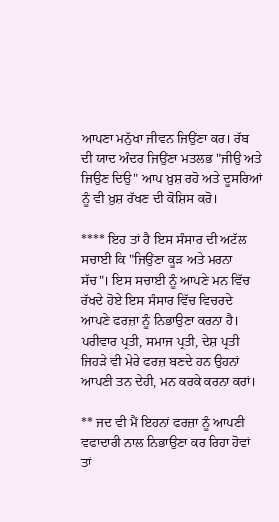ਆਪਣਾ ਮਨੁੱਖਾ ਜੀਵਨ ਜਿਉਂਣਾ ਕਰ। ਰੱਬ ਦੀ ਯਾਦ ਅੰਦਰ ਜਿਉਂਣਾ ਮਤਲਭ "ਜੀਉ ਅਤੇ ਜਿਉਣ ਦਿਉ" ਆਪ ਖ਼ੁਸ਼ ਰਹੋ ਅਤੇ ਦੂਸਰਿਆਂ ਨੂੰ ਵੀ ਖ਼ੁਸ਼ ਰੱਖਣ ਦੀ ਕੋਸ਼ਿਸ ਕਰੋ।

**** ਇਹ ਤਾਂ ਹੈ ਇਸ ਸੰਸਾਰ ਦੀ ਅਟੱਲ ਸਚਾਈ ਕਿ "ਜਿਉਂਣਾ ਕੂੜ ਅਤੇ ਮਰਨਾ ਸੱਚ"। ਇਸ ਸਚਾਈ ਨੂੰ ਆਪਣੇ ਮਨ ਵਿੱਚ ਰੱਖਦੇ ਹੋਏ ਇਸ ਸੰਸਾਰ ਵਿੱਚ ਵਿਚਰਦੇ ਆਪਣੇ ਫਰਜ਼ਾ ਨੂੰ ਨਿਭਾਉਣਾ ਕਰਨਾ ਹੈ। ਪਰੀਵਾਰ ਪ੍ਰਤੀ, ਸਮਾਜ ਪ੍ਰਤੀ, ਦੇਸ਼ ਪ੍ਰਤੀ ਜਿਹੜੇ ਵੀ ਮੇਰੇ ਫਰਜ਼ ਬਣਦੇ ਹਨ ਉਹਨਾਂ ਆਪਣੀ ਤਨ ਦੇਹੀ, ਮਨ ਕਰਕੇ ਕਰਨਾ ਕਰਾਂ।

** ਜਦ ਵੀ ਮੈਂ ਇਹਨਾਂ ਫਰਜ਼ਾ ਨੂੰ ਆਪਣੀ ਵਫਾਦਾਰੀ ਨਾਲ ਨਿਭਾਉਣਾ ਕਰ ਰਿਹਾ ਹੋਵਾਂ ਤਾਂ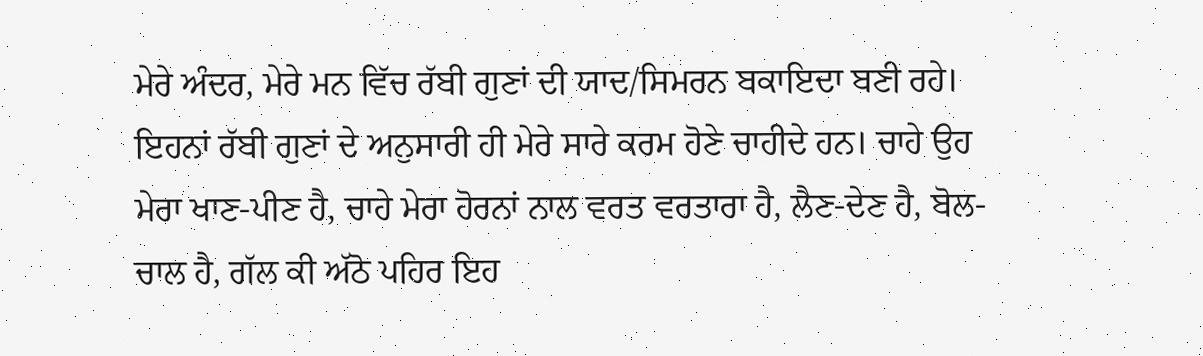ਮੇਰੇ ਅੰਦਰ, ਮੇਰੇ ਮਨ ਵਿੱਚ ਰੱਬੀ ਗੁਣਾਂ ਦੀ ਯਾਦ/ਸਿਮਰਨ ਬਕਾਇਦਾ ਬਣੀ ਰਹੇ। ਇਹਨਾਂ ਰੱਬੀ ਗੁਣਾਂ ਦੇ ਅਨੁਸਾਰੀ ਹੀ ਮੇਰੇ ਸਾਰੇ ਕਰਮ ਹੋਣੇ ਚਾਹੀਦੇ ਹਨ। ਚਾਹੇ ਉਹ ਮੇਰਾ ਖਾਣ-ਪੀਣ ਹੈ, ਚਾਹੇ ਮੇਰਾ ਹੋਰਨਾਂ ਨਾਲ ਵਰਤ ਵਰਤਾਰਾ ਹੈ, ਲੈਣ-ਦੇਣ ਹੈ, ਬੋਲ-ਚਾਲ ਹੈ, ਗੱਲ ਕੀ ਅੱਠੋ ਪਹਿਰ ਇਹ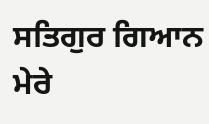ਸਤਿਗੁਰ ਗਿਆਨ ਮੇਰੇ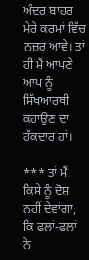ਅੰਦਰ ਬਾਹਰ ਮੇਰੇ ਕਰਮਾਂ ਵਿੱਚ ਨਜ਼ਰ ਆਵੇ। ਤਾਂ ਹੀ ਮੈਂ ਆਪਣੇ ਆਪ ਨੂੰ ਸਿੱਖਆਰਥੀ ਕਹਾਉਣ ਦਾ ਹੱਕਦਾਰ ਹਾਂ।

*** ਤਾਂ ਮੈਂ ਕਿਸੇ ਨੂੰ ਦੋਸ਼ ਨਹੀਂ ਦੇਵਾਂਗਾ, ਕਿ ਫਲਾਂ-ਫਲਾਂ ਨੇ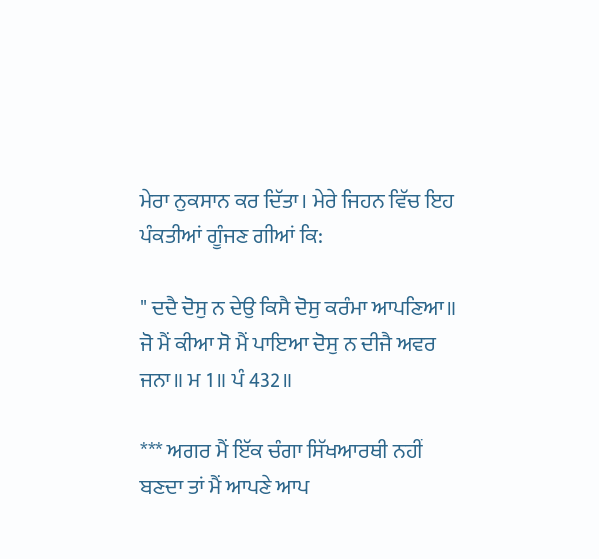ਮੇਰਾ ਨੁਕਸਾਨ ਕਰ ਦਿੱਤਾ। ਮੇਰੇ ਜਿਹਨ ਵਿੱਚ ਇਹ ਪੰਕਤੀਆਂ ਗੂੰਜਣ ਗੀਆਂ ਕਿ:

" ਦਦੈ ਦੋਸੁ ਨ ਦੇਉ ਕਿਸੈ ਦੋਸੁ ਕਰੰਮਾ ਆਪਣਿਆ॥ ਜੋ ਮੈਂ ਕੀਆ ਸੋ ਮੈਂ ਪਾਇਆ ਦੋਸੁ ਨ ਦੀਜੈ ਅਵਰ ਜਨਾ॥ ਮ 1॥ ਪੰ 432॥

*** ਅਗਰ ਮੈਂ ਇੱਕ ਚੰਗਾ ਸਿੱਖਆਰਥੀ ਨਹੀਂ ਬਣਦਾ ਤਾਂ ਮੈਂ ਆਪਣੇ ਆਪ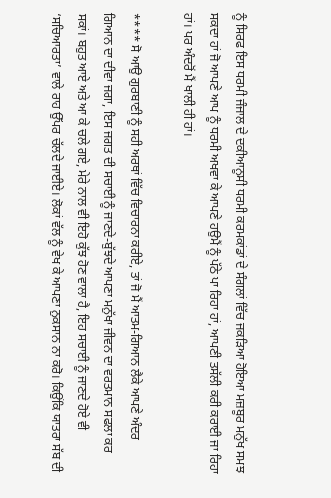ਨੂੰ ਸਿਰਫ ਇਸ ਧਰਮੀ ਜੰਜਾਲ ਦੇ ਦਕੀਆਨੂਸੀ ਧਰਮੀ ਕਰਮਕਾਂਡਾਂ ਦੇ ਸੰਗਲਾਂ ਵਿੱਚ ਜਕੜਿਆ ਹੋਇਆ ਮਜ਼ਬੂਰ ਮਨੁੱਖ ਸਮਝ ਸਕਦਾ ਹਾਂ ਜੋ ਆਪਣੇ ਆਪ ਨੂੰ ਧਰਮੀ ਅਖਵਾ ਕੇ ਆਪਣੇ ਹਉਮੈਂ ਨੂੰ ਪੱਠੇ ਪਾ ਰਿਹਾ ਹਾਂ, ਆਪਣੀ ਤਸੱਲੀ ਕਰੀ ਕਰਾਈ ਜਾ ਰਿਹਾ ਹਾਂ। ਪਰ ਅੰਦਰੋਂ ਮੈਂ ਖਾਲੀ ਹੀ ਹਾਂ।

**** ਸੋ ਆਉ ਗੁਰਬਾਣੀ ਨੂੰ ਸਹੀ ਅਰਥਾਂ ਵਿੱਚ ਵਿਚਾਰਨਾ ਕਰੀਏ, ਤਾਂ ਜੋ ਮੈਂ ਆਤਮ-ਗਿਆਨ ਲੈਕੇ ਆਪਣੇ ਅੰਦਰ ਗਿਆਨ ਦਾ ਦੀਵਾ ਜਗਾ, ਇਸ ਜਗਤ ਦੀ ਸਚਾਈ ਨੂੰ ਜਾਣਦੇ-ਬੁੱਝਦੇ ਆਪਣਾ ਮਨੁੱਖਾ ਜੀਵਨ ਦਾ ਵਰਤਮਾਨ ਸਫਲਾ ਕਰ ਸਕਾਂ। ਬਹੁਤ ਆਏ ਅਤੇ ਆ ਕੇ ਚਲੇ ਗਏ, ਮੇਰੇ ਨਾਲ ਵੀ ਇਹੋ ਕੁੱਝ ਹੋਣ ਵਾਲਾ ਹੈ, ਇਹ ਸਚਾਈ ਨੂੰ ਜਾਣਦੇ ਹੋਏ ਵੀ ‘ਸਚਿਆਰਤਾ’ ਵਾਲੇ ਰਾਹ ਉੱਪਰ ਚੱਲਦੇ ਜਾਈਏ। ਲੋਕਾਂ ਵੱਲ ਨੂੰ ਵੇਖ ਕੇ ਆਪਣਾ ਨੁਕਸਾਨ ਨਾ ਕਰੋ। ਕਿਉਂਕਿ ਯਾਤਰਾ ਸੱਬ ਦੀ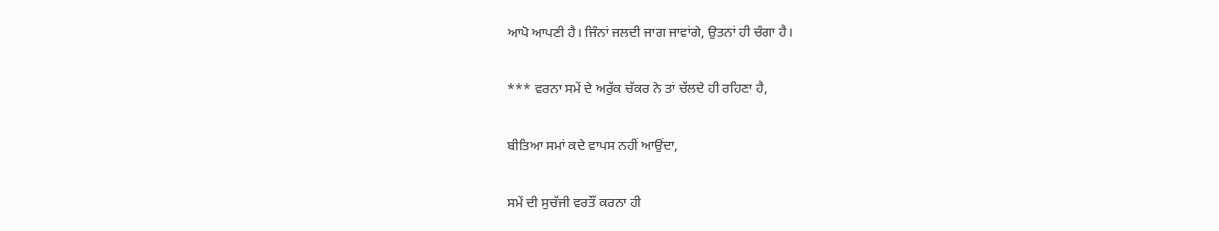ਆਪੋ ਆਪਣੀ ਹੈ। ਜਿੰਨਾਂ ਜਲਦੀ ਜਾਗ ਜਾਵਾਂਗੇ, ਉਤਨਾਂ ਹੀ ਚੰਗਾ ਹੈ।

*** ਵਰਨਾ ਸਮੇਂ ਦੇ ਅਰੁੱਕ ਚੱਕਰ ਨੇ ਤਾਂ ਚੱਲਦੇ ਹੀ ਰਹਿਣਾ ਹੈ,

ਬੀਤਿਆ ਸਮਾਂ ਕਦੇ ਵਾਪਸ ਨਹੀਂ ਆਉਂਦਾ,

ਸਮੇਂ ਦੀ ਸੁਚੱਜੀ ਵਰਤੌਂ ਕਰਨਾ ਹੀ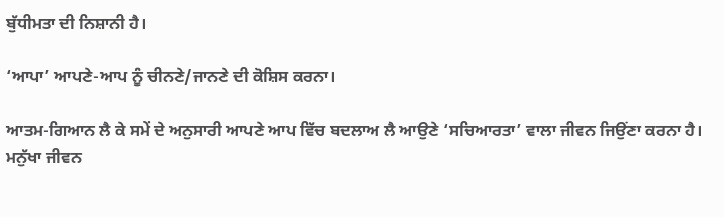ਬੁੱਧੀਮਤਾ ਦੀ ਨਿਸ਼ਾਨੀ ਹੈ।

‘ਆਪਾ’ ਆਪਣੇ-ਆਪ ਨੂੰ ਚੀਨਣੇ/ਜਾਨਣੇ ਦੀ ਕੋਸ਼ਿਸ ਕਰਨਾ।

ਆਤਮ-ਗਿਆਨ ਲੈ ਕੇ ਸਮੇਂ ਦੇ ਅਨੁਸਾਰੀ ਆਪਣੇ ਆਪ ਵਿੱਚ ਬਦਲਾਅ ਲੈ ਆਉਣੇ ‘ਸਚਿਆਰਤਾ’ ਵਾਲਾ ਜੀਵਨ ਜਿਉਂਣਾ ਕਰਨਾ ਹੈ। ਮਨੁੱਖਾ ਜੀਵਨ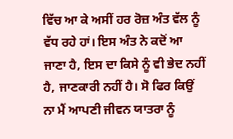ਵਿੱਚ ਆ ਕੇ ਅਸੀਂ ਹਰ ਰੋਜ਼ ਅੰਤ ਵੱਲ ਨੂੰ ਵੱਧ ਰਹੇ ਹਾਂ। ਇਸ ਅੰਤ ਨੇ ਕਦੋਂ ਆ ਜਾਣਾ ਹੈ, ਇਸ ਦਾ ਕਿਸੇ ਨੂੰ ਵੀ ਭੇਦ ਨਹੀਂ ਹੈ, ਜਾਣਕਾਰੀ ਨਹੀਂ ਹੈ। ਸੋ ਫਿਰ ਕਿਉਂ ਨਾ ਮੈਂ ਆਪਣੀ ਜੀਵਨ ਯਾਤਰਾ ਨੂੰ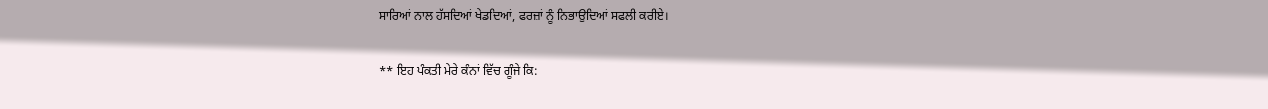ਸਾਰਿਆਂ ਨਾਲ ਹੱਸਦਿਆਂ ਖੇਡਦਿਆਂ, ਫਰਜ਼ਾਂ ਨੂੰ ਨਿਭਾਉਦਿਆਂ ਸਫਲੀ ਕਰੀਏ।

** ਇਹ ਪੰਕਤੀ ਮੇਰੇ ਕੰਨਾਂ ਵਿੱਚ ਗੂੰਜੇ ਕਿ: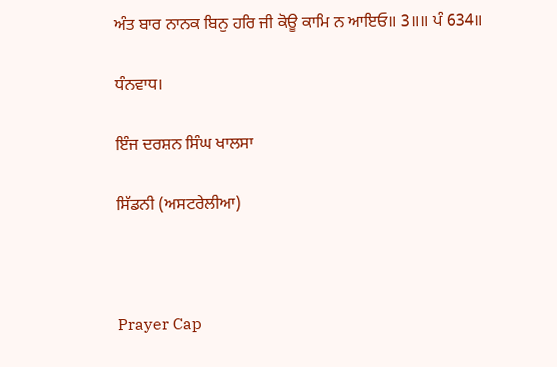ਅੰਤ ਬਾਰ ਨਾਨਕ ਬਿਨੁ ਹਰਿ ਜੀ ਕੋਊ ਕਾਮਿ ਨ ਆਇਓ॥ 3॥॥ ਪੰ 634॥

ਧੰਨਵਾਧ।

ਇੰਜ ਦਰਸ਼ਨ ਸਿੰਘ ਖਾਲਸਾ

ਸਿੱਡਨੀ (ਅਸਟਰੇਲੀਆ)



Prayer Cap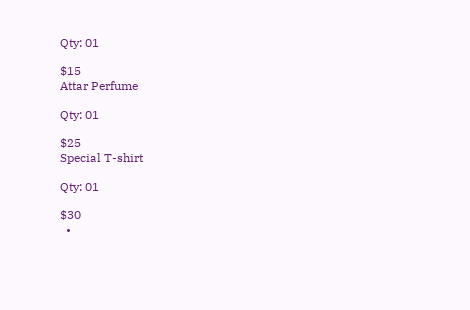Qty: 01

$15
Attar Perfume

Qty: 01

$25
Special T-shirt

Qty: 01

$30
  •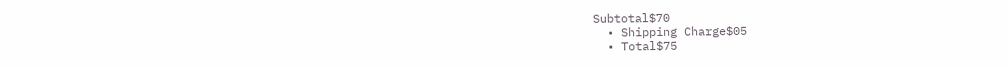Subtotal$70
  • Shipping Charge$05
  • Total$75